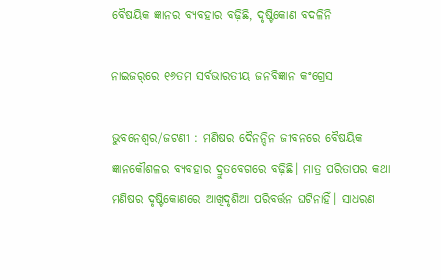ବୈଷୟିକ ଜ୍ଞାନର ବ୍ୟବହାର ବଢ଼ିଛି, ଦୃଷ୍ଟିକୋଣ ବଦଳିନି

ନାଇଜର୍‌ରେ ୧୬ତମ ସର୍ବଭାରତୀୟ ଜନବିଜ୍ଞାନ କଂଗ୍ରେସ

ଭୁବନେଶ୍ୱର/ଜଟଣୀ : ମଣିଷର ଦୈନନ୍ଦିନ ଜୀବନରେ ବୈଷୟିକ ଜ୍ଞାନକୌଶଳର ବ୍ୟବହାର ଦ୍ରୁତବେଗରେ ବଢ଼ିଛି। ମାତ୍ର ପରିତାପର କଥା ମଣିଷର ଦୃଷ୍ଟିକୋଣରେ ଆଖିଦୃଶିଆ ପରିବର୍ତ୍ତନ ଘଟିନାହିଁ। ସାଧରଣ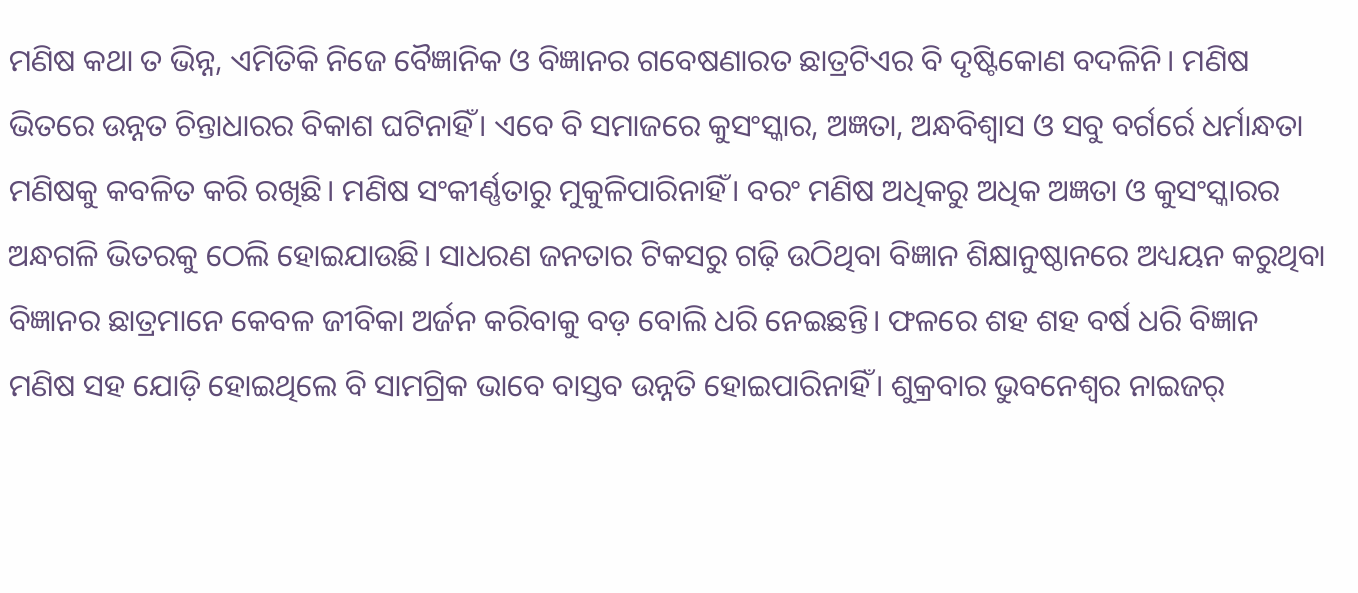ମଣିଷ କଥା ତ ଭିନ୍ନ, ଏମିତିକି ନିଜେ ବୈଜ୍ଞାନିକ ଓ ବିଜ୍ଞାନର ଗବେଷଣାରତ ଛାତ୍ରଟିଏର ବି ଦୃଷ୍ଟିକୋଣ ବଦଳିନି। ମଣିଷ ଭିତରେ ଉନ୍ନତ ଚିନ୍ତାଧାରର ବିକାଶ ଘଟିନାହିଁ। ଏବେ ବି ସମାଜରେ କୁସଂସ୍କାର, ଅଜ୍ଞତା, ଅନ୍ଧବିଶ୍ୱାସ ଓ ସବୁ ବର୍ଗର୍ରେ ଧର୍ମାନ୍ଧତା ମଣିଷକୁ କବଳିତ କରି ରଖିଛି। ମଣିଷ ସଂକୀର୍ଣ୍ଣତାରୁ ମୁକୁଳିପାରିନାହିଁ। ବରଂ ମଣିଷ ଅଧିକରୁ ଅଧିକ ଅଜ୍ଞତା ଓ କୁସଂସ୍କାରର ଅନ୍ଧଗଳି ଭିତରକୁ ଠେଲି ହୋଇଯାଉଛି। ସାଧରଣ ଜନତାର ଟିକସରୁ ଗଢ଼ି ଉଠିଥିବା ବିଜ୍ଞାନ ଶିକ୍ଷାନୁଷ୍ଠାନରେ ଅଧ୍ୟୟନ କରୁଥିବା ବିଜ୍ଞାନର ଛାତ୍ରମାନେ କେବଳ ଜୀବିକା ଅର୍ଜନ କରିବାକୁ ବଡ଼ ବୋଲି ଧରି ନେଇଛନ୍ତି। ଫଳରେ ଶହ ଶହ ବର୍ଷ ଧରି ବିଜ୍ଞାନ ମଣିଷ ସହ ଯୋଡ଼ି ହୋଇଥିଲେ ବି ସାମଗ୍ରିକ ଭାବେ ବାସ୍ତବ ଉନ୍ନତି ହୋଇପାରିନାହିଁ। ଶୁକ୍ରବାର ଭୁବନେଶ୍ୱର ନାଇଜର୍‌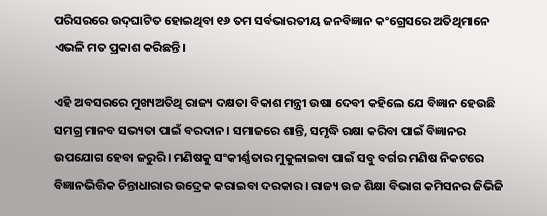ପରିସରରେ ଉଦ୍‌ଘାଟିତ ହୋଇଥିବା ୧୬ ତମ ସର୍ବଭାରତୀୟ ଜନବିଜ୍ଞାନ କଂଗ୍ରେସରେ ଅତିଥିମାନେ ଏଭଳି ମତ ପ୍ରକାଶ କରିଛନ୍ତି।

ଏହି ଅବସରରେ ମୁଖ୍ୟଅତିଥି ରାଜ୍ୟ ଦକ୍ଷତା ବିକାଶ ମନ୍ତ୍ରୀ ଉଷା ଦେବୀ କହିଲେ ଯେ ବିଜ୍ଞାନ ହେଉଛି ସମଗ୍ର ମାନବ ସଭ୍ୟତା ପାଇଁ ବରଦାନ। ସମାଜରେ ଶାନ୍ତି, ସମୃଦ୍ଧି ରକ୍ଷା କରିବା ପାଇଁ ବିଜ୍ଞାନର ଉପଯୋଗ ହେବା ଜରୁରି। ମଣିଷକୁ ସଂକୀର୍ଣ୍ଣତାର ମୁକୁଳାଇବା ପାଇଁ ସବୁ ବର୍ଗର ମଣିଷ ନିକଟରେ ବିଜ୍ଞାନଭିତ୍ତିକ ଚିନ୍ତାଧାରାର ଉଦ୍ରେକ କରାଇବା ଦରକାର। ରାଜ୍ୟ ଉଚ୍ଚ ଶିକ୍ଷା ବିଭାଗ କମିସନର ଜିଭିଜି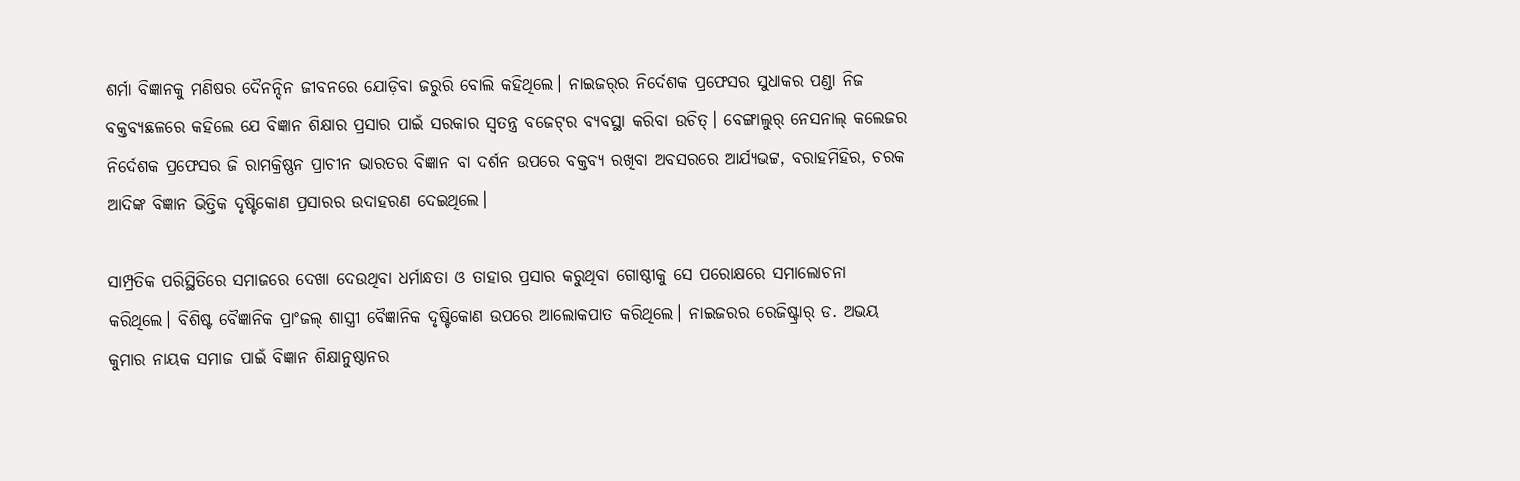ଶର୍ମା ବିଜ୍ଞାନକୁ ମଣିଷର ଦୈନନ୍ଦିନ ଜୀବନରେ ଯୋଡ଼ିବା ଜରୁରି ବୋଲି କହିଥିଲେ। ନାଇଜର୍‌ର ନିର୍ଦେଶକ ପ୍ରଫେସର ସୁଧାକର ପଣ୍ଡା ନିଜ ବକ୍ତବ୍ୟଛଳରେ କହିଲେ ଯେ ବିଜ୍ଞାନ ଶିକ୍ଷାର ପ୍ରସାର ପାଇଁ ସରକାର ସ୍ୱତନ୍ତ୍ର ବଜେଟ୍‌ର ବ୍ୟବସ୍ଥା କରିବା ଉଚିତ୍‌। ବେଙ୍ଗାଲୁର୍‌ ନେସନାଲ୍‌ କଲେଜର ନିର୍ଦେଶକ ପ୍ରଫେସର ଜି ରାମକ୍ରିଷ୍ଣନ ପ୍ରାଚୀନ ଭାରତର ବିଜ୍ଞାନ ବା ଦର୍ଶନ ଉପରେ ବକ୍ତବ୍ୟ ରଖିବା ଅବସରରେ ଆର୍ଯ୍ୟଭଟ୍ଟ, ବରାହମିହିର, ଚରକ ଆଦିଙ୍କ ବିଜ୍ଞାନ ଭିତ୍ତିକ ଦୃଷ୍ଟିକୋଣ ପ୍ରସାରର ଉଦାହରଣ ଦେଇଥିଲେ।

ସାମ୍ପ୍ରତିକ ପରିସ୍ଥିତିରେ ସମାଜରେ ଦେଖା ଦେଉଥିବା ଧର୍ମାନ୍ଧତା ଓ ତାହାର ପ୍ରସାର କରୁଥିବା ଗୋଷ୍ଠୀକୁ ସେ ପରୋକ୍ଷରେ ସମାଲୋଚନା କରିଥିଲେ। ବିଶିଷ୍ଟ ବୈଜ୍ଞାନିକ ପ୍ରାଂଜଲ୍‌ ଶାସ୍ତ୍ରୀ ବୈଜ୍ଞାନିକ ଦୃଷ୍ଟିକୋଣ ଉପରେ ଆଲୋକପାତ କରିଥିଲେ। ନାଇଜରର ରେଜିଷ୍ଟ୍ରାର୍‌ ଡ. ଅଭୟ କୁମାର ନାୟକ ସମାଜ ପାଇଁ ବିଜ୍ଞାନ ଶିକ୍ଷାନୁଷ୍ଠାନର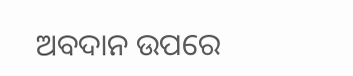ଅବଦାନ ଉପରେ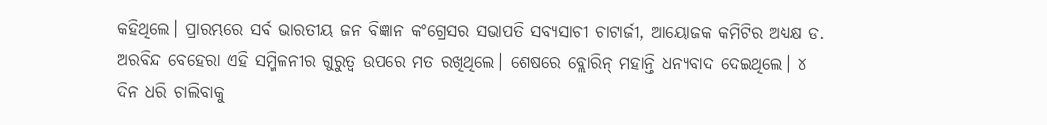କହିଥିଲେ। ପ୍ରାରମ୍ଭରେ ସର୍ବ ଭାରତୀୟ ଜନ ବିଜ୍ଞାନ କଂଗ୍ରେସର ସଭାପତି ସବ୍ୟସାଚୀ ଚାଟାର୍ଜୀ, ଆୟୋଜକ କମିଟିର ଅଧ୍ୟକ୍ଷ ଡ. ଅରବିନ୍ଦ ବେହେରା ଏହି ସମ୍ମିଳନୀର ଗୁରୁତ୍ୱ ଉପରେ ମତ ରଖିଥିଲେ। ଶେଷରେ ବ୍ଲୋରିନ୍‌ ମହାନ୍ତି ଧନ୍ୟବାଦ ଦେଇଥିଲେ। ୪ ଦିନ ଧରି ଚାଲିବାକୁ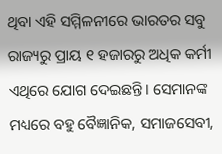ଥିବା ଏହି ସମ୍ମିଳନୀରେ ଭାରତର ସବୁ ରାଜ୍ୟରୁ ପ୍ରାୟ ୧ ହଜାରରୁ ଅଧିକ କର୍ମୀ ଏଥିରେ ଯୋଗ ଦେଇଛନ୍ତି। ସେମାନଙ୍କ ମଧ୍ୟରେ ବହୁ ବୈଜ୍ଞାନିକ, ସମାଜସେବୀ,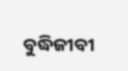ବୁଦ୍ଧିଜୀବୀ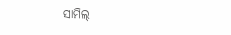ସାମିଲ୍‌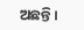ଅଛନ୍ତି।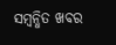ସମ୍ବନ୍ଧିତ ଖବର